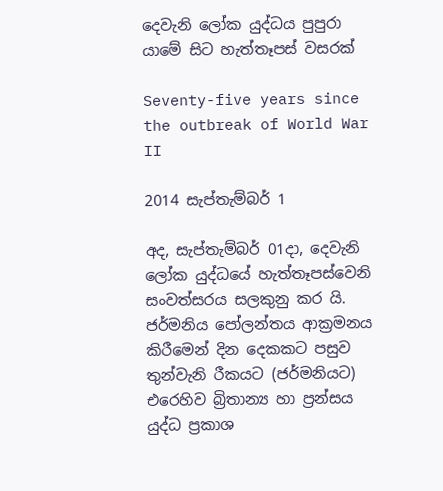දෙවැනි ලෝක යුද්ධය පුපුරා යාමේ සිට හැත්තෑපස් වසරක්

Seventy-five years since the outbreak of World War II

2014 සැප්තැම්බර් 1

අද, සැප්තැම්බර් 01දා, දෙවැනි ලෝක යුද්ධයේ හැත්තෑපස්වෙනි සංවත්සරය සලකුනු කර යි. ජර්මනිය පෝලන්තය ආක්‍රමනය කිරීමෙන් දින දෙකකට පසුව තුන්වැනි රීකයට (ජර්මනියට) එරෙහිව බ්‍රිතාන්‍ය හා ප්‍රන්සය යුද්ධ ප්‍රකාශ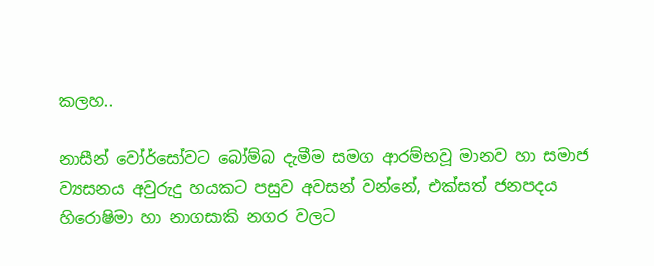කලහ..

නාසීන් වෝර්සෝවට බෝම්බ දැමීම සමග ආරම්භවූ මානව හා සමාජ ව්‍යසනය අවුරුදු හයකට පසුව අවසන් වන්නේ, එක්සත් ජනපදය හිරොෂිමා හා නාගසාකි නගර වලට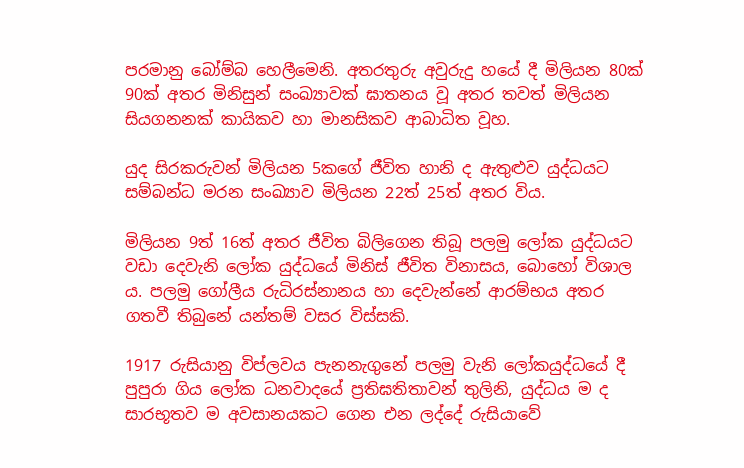පරමානු බෝම්බ හෙලීමෙනි. අතරතුරු අවුරුදු හයේ දී මිලියන 80ක් 90ක් අතර මිනිසුන් සංඛ්‍යාවක් ඝාතනය වූ අතර තවත් මිලියන සියගනනක් කායිකව හා මානසිකව ආබාධිත වූහ.

යුද සිරකරුවන් මිලියන 5කගේ ජීවිත හානි ද ඇතුළුව යුද්ධයට සම්බන්ධ මරන සංඛ්‍යාව මිලියන 22ත් 25ත් අතර විය.

මිලියන 9ත් 16ත් අතර ජීවිත බිලිගෙන තිබූ පලමු ලෝක යුද්ධයට වඩා දෙවැනි ලෝක යුද්ධයේ මිනිස් ජීවිත විනාසය, බොහෝ විශාල ය. පලමු ගෝලීය රුධිරස්නානය හා දෙවැන්නේ ආරම්භය අතර ගතවී තිබුනේ යන්තම් වසර විස්සකි.

1917 රුසියානු විප්ලවය පැනනැගුනේ පලමු වැනි ලෝකයුද්ධයේ දී පුපුරා ගිය ලෝක ධනවාදයේ ප්‍රතිඝතිතාවන් තුලිනි, යුද්ධය ම ද සාරභූතව ම අවසානයකට ගෙන එන ලද්දේ රුසියාවේ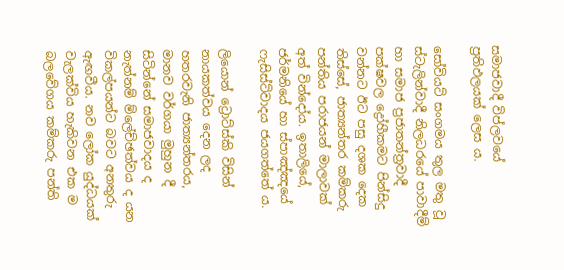සමාජවාදී විප්ලවයේ ප්‍රතිඵලයක් ලෙස ය.

සෝවියට් සංගමය තුල මතු වූ ස්ටැලින්වාදී නිලධරයේ පාවාදීම් හා සමාජ ප්‍රජාතන්ත්‍රවාදී පක්ෂවල ද්‍රෝහීකමට පින්සිදු වන්නට ඊට පසු දශක දෙක තිස්සේ, ජාත්‍යන්තර කම්කරු පන්තිය පරාජයන් මාලාවක් අත් වින්දෝය. ඉතාලියේ, ජර්මනියේ හා ස්පාඤ්ඤයේ ෆැසිස්ට්වාදය ජයගත්තේ ය.

ලියොන් ට්‍රොට්ස්කි විසින් නායකත්වය දෙන ලද හතරවැනි ජාත්‍යන්තරය, මානව වර්ගයා මුහුන දී සිටින්නේ සමාජවාදය ද නැත්නම් ම්ලේච්ඡත්වය ද යන විකල්පයන්ට බවට අනතුරු ඇඟවීය. නව ලෝක යුද්ධයක් වැලක්විය හැකිවන එක ම බලවේගය කම්කරු පන්ති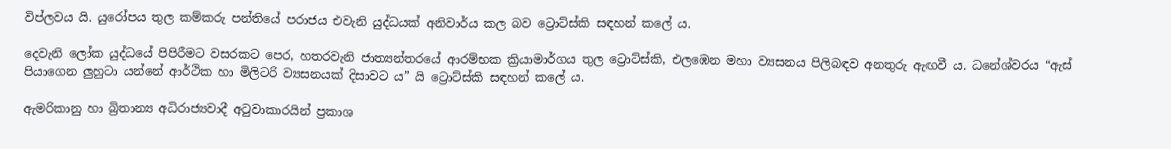විප්ලවය යි. යුරෝපය තුල කම්කරු පන්තියේ පරාජය එවැනි යුද්ධයක් අනිවාර්ය කල බව ට්‍රොට්ස්කි සඳහන් කලේ ය.

දෙවැනි ලෝක යුද්ධයේ පිපිරීමට වසරකට පෙර, හතරවැනි ජාත්‍යන්තරයේ ආරම්භක ක්‍රියාමාර්ගය තුල ට්‍රොට්ස්කි, එලඹෙන මහා ව්‍යසනය පිලිබඳව අනතුරු ඇඟවී ය. ධනේශ්වරය “ඇස් පියාගෙන ලුහුටා යන්නේ ආර්ථික හා මිලිටරි ව්‍යසනයක් දිසාවට ය” යි ට්‍රොට්ස්කි සඳහන් කලේ ය.

ඇමරිකානු හා බ්‍රිතාන්‍ය අධිරාජ්‍යවාදී අටුවාකාරයින් ප්‍රකාශ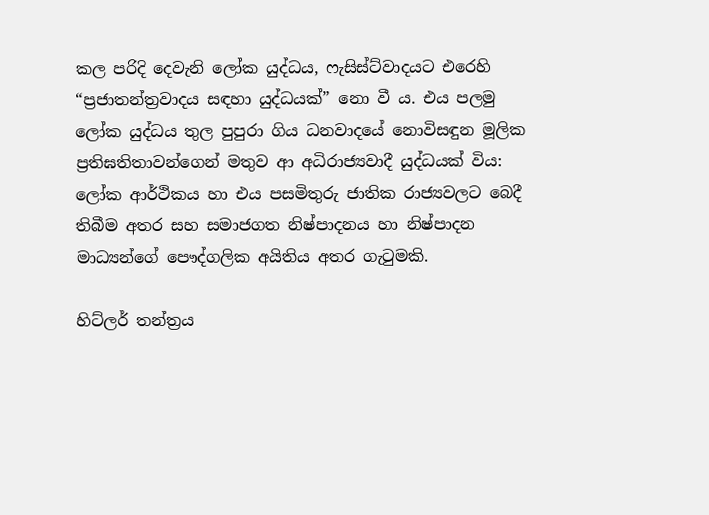කල පරිදි දෙවැනි ලෝක යුද්ධය, ෆැසිස්ට්වාදයට එරෙහි “ප්‍රජාතන්ත්‍රවාදය සඳහා යුද්ධයක්” නො වී ය. එය පලමු ලෝක යුද්ධය තුල පුපුරා ගිය ධනවාදයේ නොවිසඳුන මූලික ප්‍රතිඝතිතාවන්ගෙන් මතුව ආ අධිරාජ්‍යවාදී යුද්ධයක් විය: ලෝක ආර්ථිකය හා එය පසමිතුරු ජාතික රාජ්‍යවලට බෙදී තිබීම අතර සහ සමාජගත නිෂ්පාදනය හා නිෂ්පාදන මාධ්‍යන්ගේ පෞද්ගලික අයිතිය අතර ගැටුමකි.

හිට්ලර් තන්ත්‍රය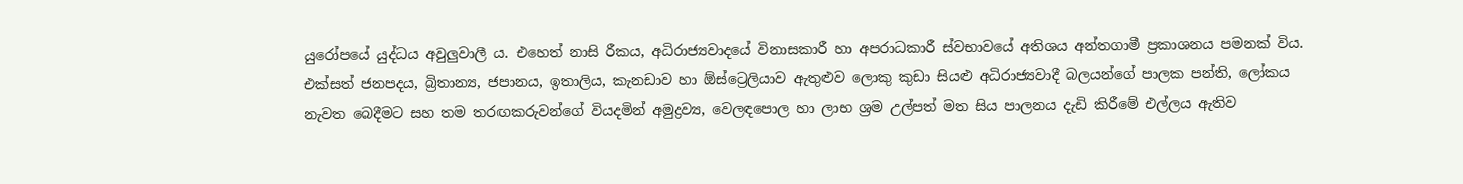යුරෝපයේ යුද්ධය අවුලුවාලී ය. එහෙත් නාසි රීකය, අධිරාජ්‍යවාදයේ විනාසකාරී හා අපරාධකාරී ස්වභාවයේ අතිශය අන්තගාමී ප්‍රකාශනය පමනක් විය. එක්සත් ජනපදය, බ්‍රිතාන්‍ය, ජපානය, ඉතාලිය, කැනඩාව හා ඕස්ට්‍රෙලියාව ඇතුළුව ලොකු කුඩා සියළු අධිරාජ්‍යවාදී බලයන්ගේ පාලක පන්ති, ලෝකය නැවත බෙදීමට සහ තම තරඟකරුවන්ගේ වියදමින් අමුද්‍රව්‍ය, වෙලඳපොල හා ලාභ ශ්‍රම උල්පත් මත සිය පාලනය දැඩි කිරීමේ එල්ලය ඇතිව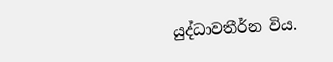යුද්ධාවතීර්න විය.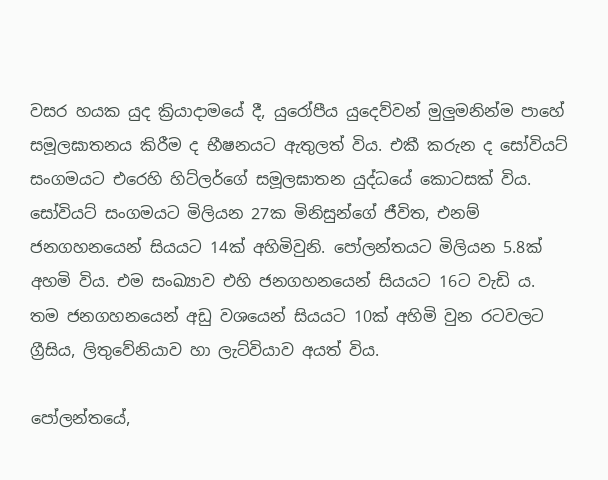වසර හයක යුද ක්‍රියාදාමයේ දී, යුරෝපීය යුදෙව්වන් මුලුමනින්ම පාහේ සමූලඝාතනය කිරීම ද භීෂනයට ඇතුලත් විය. එකී කරුන ද සෝවියට් සංගමයට එරෙහි හිට්ලර්ගේ සමූලඝාතන යුද්ධයේ කොටසක් විය. සෝවියට් සංගමයට මිලියන 27ක මිනිසුන්ගේ ජීවිත, එනම් ජනගහනයෙන් සියයට 14ක් අහිමිවුනි. පෝලන්තයට මිලියන 5.8ක් අහමි විය. එම සංඛ්‍යාව එහි ජනගහනයෙන් සියයට 16ට වැඩි ය. තම ජනගහනයෙන් අඩු වශයෙන් සියයට 10ක් අහිමි වුන රටවලට ග්‍රීසිය, ලිතුවේනියාව හා ලැට්වියාව අයත් විය.

පෝලන්තයේ,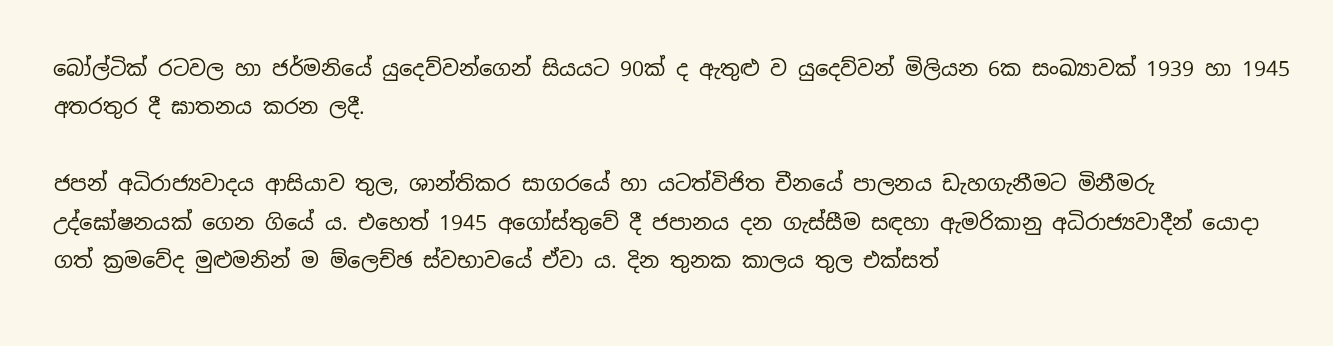බෝල්ටික් රටවල හා ජර්මනියේ යුදෙව්වන්ගෙන් සියයට 90ක් ද ඇතුළු ව යුදෙව්වන් මිලියන 6ක සංඛ්‍යාවක් 1939 හා 1945 අතරතුර දී ඝාතනය කරන ලදී.

ජපන් අධිරාජ්‍යවාදය ආසියාව තුල, ශාන්තිකර සාගරයේ හා යටත්විජිත චීනයේ පාලනය ඩැහගැනීමට මිනීමරු උද්ඝෝෂනයක් ගෙන ගියේ ය. එහෙත් 1945 අගෝස්තුවේ දී ජපානය දන ගැස්සීම සඳහා ඇමරිකානු අධිරාජ්‍යවාදීන් යොදා ගත් ක්‍රමවේද මුළුමනින් ම ම්ලෙච්ඡ ස්වභාවයේ ඒවා ය. දින තුනක කාලය තුල එක්සත්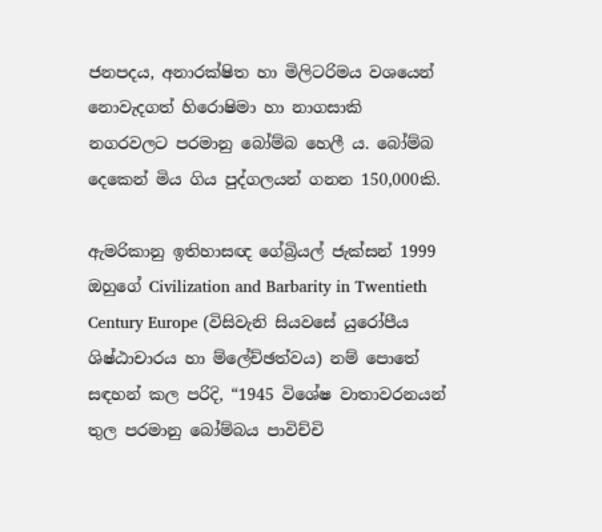ජනපදය, අනාරක්ෂිත හා මිලිටරිමය වශයෙන් නොවැදගත් හිරොෂිමා හා නාගසාකි නගරවලට පරමානු බෝම්බ හෙලී ය. බෝම්බ දෙකෙන් මිය ගිය පුද්ගලයන් ගනන 150,000කි.

ඇමරිකානු ඉතිහාසඥ ගේබ්‍රියල් ජැක්සන් 1999 ඔහුගේ Civilization and Barbarity in Twentieth Century Europe (විසිවැනි සියවසේ යුරෝපීය ශිෂ්ඨාචාරය හා ම්ලේච්ඡත්වය) නම් පොතේ සඳහන් කල පරිදි, “1945 විශේෂ වාතාවරනයන් තුල පරමානු බෝම්බය පාවිච්චි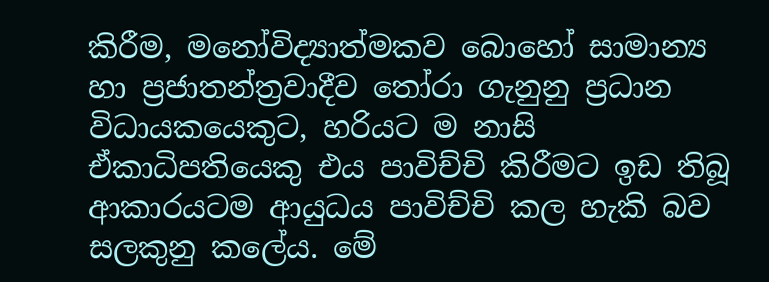කිරීම, මනෝවිද්‍යාත්මකව බොහෝ සාමාන්‍ය හා ප්‍රජාතන්ත්‍රවාදීව තෝරා ගැනුනු ප්‍රධාන විධායකයෙකුට, හරියට ම නාසි ඒකාධිපතියෙකු එය පාවිච්චි කිරීමට ඉඩ තිබූ ආකාරයටම ආයුධය පාවිච්චි කල හැකි බව සලකුනු කලේය. මේ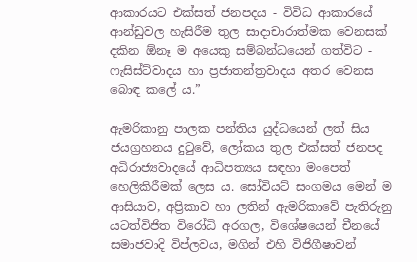ආකාරයට එක්සත් ජනපදය - විවිධ ආකාරයේ ආන්ඩුවල හැසිරීම තුල සාදාචාරාත්මක වෙනසක් දකින ඕනෑ ම අයෙකු සම්බන්ධයෙන් ගත්විට - ෆැසිස්ට්වාදය හා ප්‍රජාතන්ත්‍රවාදය අතර වෙනස බොඳ කලේ ය.”

ඇමරිකා‍නු පාලක පන්තිය යුද්ධයෙන් ලත් සිය ජයග්‍රහනය දුටුවේ, ලෝකය තුල එක්සත් ජනපද අධිරාජ්‍යවාදයේ ආධිපත්‍යය සඳහා මංපෙත් හෙලිකිරීමක් ලෙස ය. සෝවියට් සංගමය මෙන් ම ආසියාව, අප්‍රිකාව හා ලතින් ඇමරිකාවේ පැතිරුනු යටත්විජිත විරෝධි අරගල, විශේෂයෙන් චීනයේ සමාජවාදි විප්ලවය, මගින් එහි විජිගීෂාවන්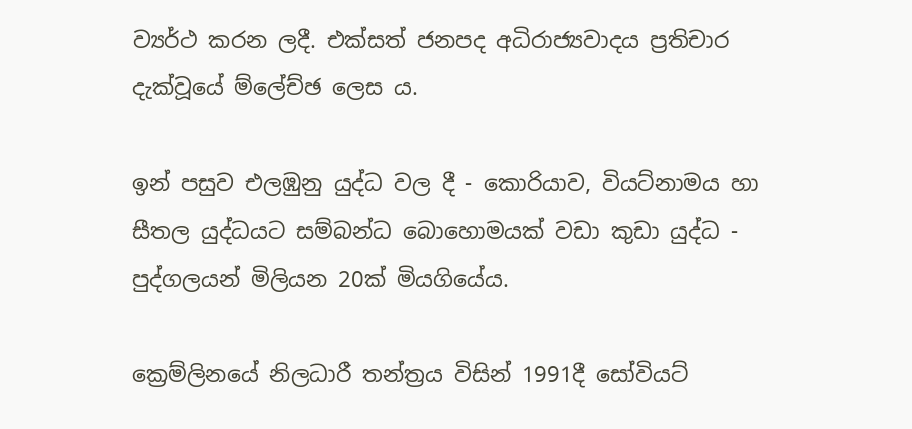ව්‍යර්ථ කරන ලදී. එක්සත් ජනපද අධිරාජ්‍යවාදය ප්‍රතිචාර දැක්වූයේ ම්ලේච්ඡ ලෙස ය.

ඉන් පසුව එලඹුනු යුද්ධ වල දී - කොරියාව, වියට්නාමය හා සීතල යුද්ධයට සම්බන්ධ බොහොමයක් වඩා කුඩා යුද්ධ - පුද්ගලයන් මිලියන 20ක් මියගියේය.

ක්‍රෙම්ලිනයේ නිලධාරී තන්ත්‍රය විසින් 1991දී සෝවියට්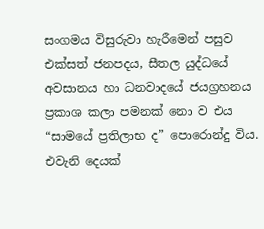සංගමය විසුරුවා හැරීමෙන් පසුව එක්සත් ජනපදය, සීතල යුද්ධයේ අවසානය හා ධනවාදයේ ජයග්‍රහනය ප්‍රකාශ කලා පමනක් නො ව එය “සාමයේ ප්‍රතිලාභ ද” පොරොන්දු විය. එවැනි දෙයක්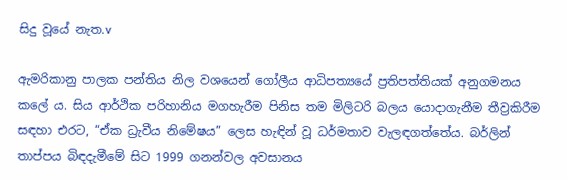සිදු වූයේ නැත.v

ඇමරිකානු පාලක පන්තිය නිල වශයෙන් ගෝලීය ආධිපත්‍යයේ ප්‍රතිපත්තියක් අනුගමනය කලේ ය. සිය ආර්ථික පරිහානිය මගහැරීම පිනිස තම මිලිටරි බලය යොදාගැනීම තීව්‍රකිරීම සඳහා එරට, “ඒක ධ්‍රැවීය නිමේෂය” ලෙස හැඳින් වූ ධර්මතාව වැලඳගත්තේය. බර්ලින් තාප්පය බිඳදැමීමේ සිට 1999 ගනන්වල අවසානය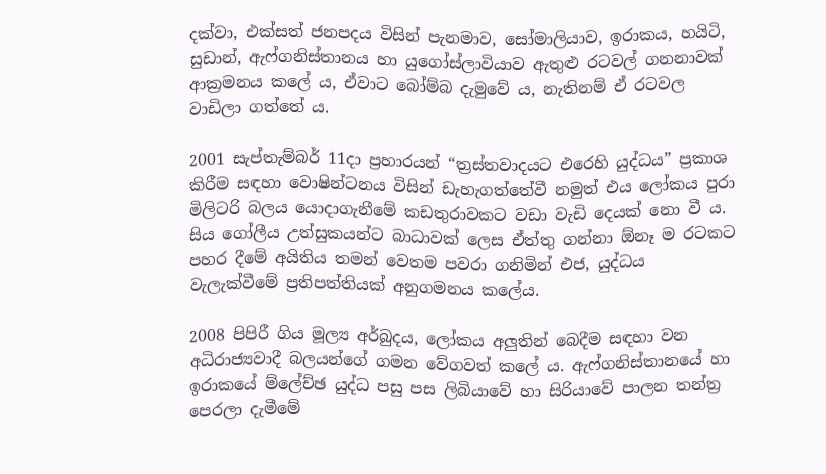දක්වා, එක්සත් ජනපදය විසින් පැනමාව, සෝමාලියාව, ඉරාකය, හයිටි, සුඩාන්, ඇෆ්ගනිස්තානය හා යුගෝස්ලාවියාව ඇතුළු රටවල් ගනනාවක් ආක්‍රමනය කලේ ය, ඒවාට බෝම්බ දැමුවේ ය, නැතිනම් ඒ රටවල වාඩිලා ගත්තේ ය.

2001 සැප්තැම්බර් 11දා ප්‍රහාරයන් “ත්‍රස්තවාදයට එරෙහි යුද්ධය” ප්‍රකාශ කිරීම සඳහා වොෂින්ටනය විසින් ඩැහැගත්තේවී නමුත් එය ලෝකය පුරා මිලිටරි බලය යොදාගැනීමේ කඩතුරාවකට වඩා වැඩි දෙයක් නො වී ය. සිය ගෝලීය උත්සුකයන්ට බාධාවක් ලෙස ඒත්තු ගන්නා ඕනෑ ම රටකට පහර දීමේ අයිතිය තමන් වෙතම පවරා ගනිමින් එජ, යුද්ධය වැලැක්වීමේ ප්‍රතිපත්තියක් අනුගමනය කලේය.

2008 පිපිරී ගිය මූල්‍ය අර්බුදය, ලෝකය අලුතින් බෙදීම සඳහා වන අධිරාජ්‍යවාදී බලයන්ගේ ගමන වේගවත් කලේ ය. ඇෆ්ගනිස්තානයේ හා ඉරාකයේ ම්ලේච්ඡ යුද්ධ පසු පස ලිබියාවේ හා සිරියාවේ පාලන තන්ත්‍ර පෙරලා දැමීමේ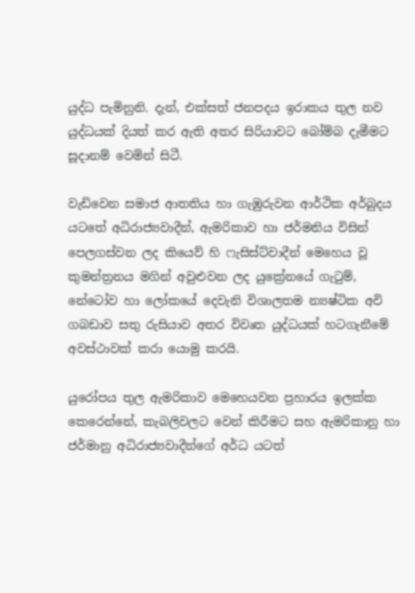යුද්ධ පැමිනුනි. දැන්, එක්සත් ජනපදය ඉරාකය තුල නව යුද්ධයක් දියත් කර ඇති අතර සිරියාවට බෝම්බ දැමීමට සූදානම් වෙමින් සිටී.

වැඩිවෙන සමාජ ආතතිය හා ගැඹුරුවන ආර්ථික අර්බුදය යටතේ අධිරාජ්‍යවාදීන්, ඇමරිකාව හා ජර්මනිය විසින් පෙලගස්වන ලද කියෙව් හි ෆැසිස්ට්වාදීන් මෙහෙය වූ කුමන්ත්‍රනය මගින් අවුළුවන ලද යුක්‍රේනයේ ගැටුම්, නේටෝව හා ලෝකයේ දෙවැනි විශාලතම න්‍යෂ්ටික අවි ගබඩාව සතු රුසියාව අතර විවෘත යුද්ධයක් හටගැනීමේ අවස්ථාවක් කරා යොමු කරයි.

යුරෝපය තුල ඇමරිකාව මෙහෙයවන ප්‍රහාරය ඉලක්ක කෙරෙන්නේ, කැබලිවලට වෙන් කිරීමට සහ ඇමරිකානු හා ජර්මානු අධිරාජ්‍යවාදීන්ගේ අර්ධ යටත්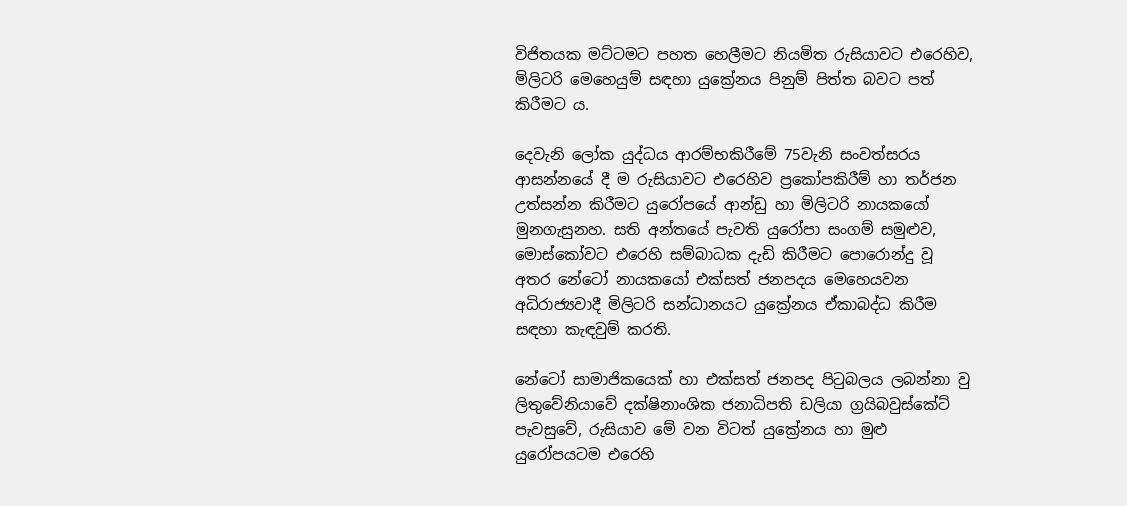විජිතයක මට්ටමට පහත හෙලීමට නියමිත රුසියාවට එරෙහිව, මිලිටරි මෙහෙයුම් සඳහා යුක්‍රේනය පිනුම් පිත්ත බවට පත් කිරීමට ය.

දෙවැනි ලෝක යුද්ධය ආරම්භකිරීමේ 75වැනි සංවත්සරය ආසන්නයේ දී ම රුසියාවට එරෙහිව ප්‍රකෝපකිරීම් හා තර්ජන උත්සන්න කිරීමට යුරෝපයේ ආන්ඩු හා මිලිටරි නායකයෝ මුනගැසුනහ. සති අන්තයේ පැවති යුරෝපා සංගම් සමුළුව, මොස්කෝවට එරෙහි සම්බාධක දැඩි කිරීමට පොරොන්දු වූ අතර නේටෝ නායකයෝ එක්සත් ජනපදය මෙහෙයවන අධිරාජ්‍යවාදී මිලිටරි සන්ධානයට යුක්‍රේනය ඒකාබද්ධ කිරීම සඳහා කැඳවුම් කරති.

නේටෝ සාමාජිකයෙක් හා එක්සත් ජනපද පිටුබලය ලබන්නා වු ලිතුවේනියාවේ දක්ෂිනාංශික ජනාධිපති ඩලියා ග්‍රයි‍බවුස්කේට් පැවසුවේ, රුසියාව මේ වන විටත් යුක්‍රේනය හා මුළු යුරෝපයටම එරෙහි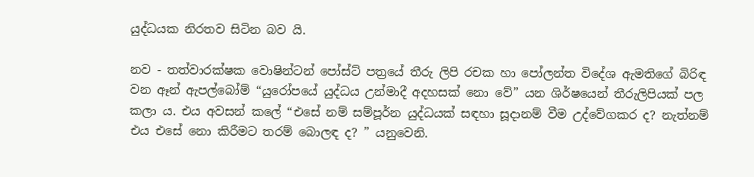යුද්ධයක නිරතව සිටින බව යි.

නව - තත්වාරක්ෂක වොෂින්ටන් පෝස්ට් පත්‍රයේ තීරු ලිපි රචක හා පෝලන්ත විදේශ ඇමතිගේ බිරිඳ වන ඈන් ඇපල්බෝම් “යුරෝපයේ යුද්ධය උන්මාදී අදහසක් නො වේ” යන ශිර්ෂයෙන් තීරුලිපියක් පල කලා ය. එය අවසන් කලේ “එසේ නම් සම්පූර්න යුද්ධයක් සඳහා සූදානම් වීම උද්වේගකර ද? නැත්නම් එය එසේ නො කිරීමට තරම් බොලඳ ද? ” යනුවෙනි.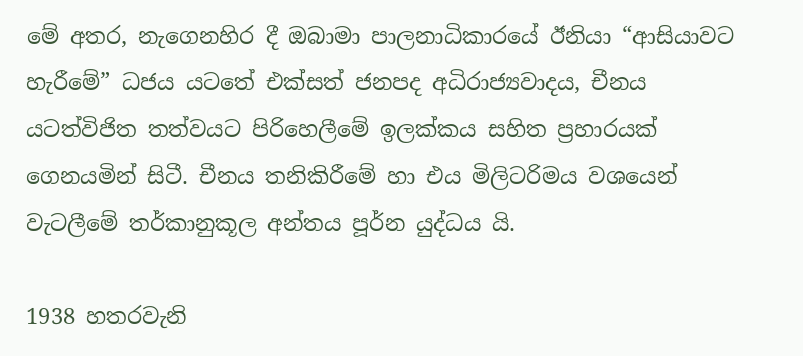මේ අතර, නැගෙනහිර දී ඔබාමා පාලනාධිකාරයේ ඊනියා “ආසියාවට හැරීමේ” ධජය යටතේ එක්සත් ජනපද අධිරාජ්‍යවාදය, චීනය යටත්විජිත තත්වයට පිරිහෙලීමේ ඉලක්කය සහිත ප්‍රහාරයක් ගෙනයමින් සිටී. චීනය තනිකිරීමේ හා එය මිලිටරිමය වශයෙන් වැටලීමේ තර්කානුකූල අන්තය පූර්න යුද්ධය යි.

1938 හතරවැනි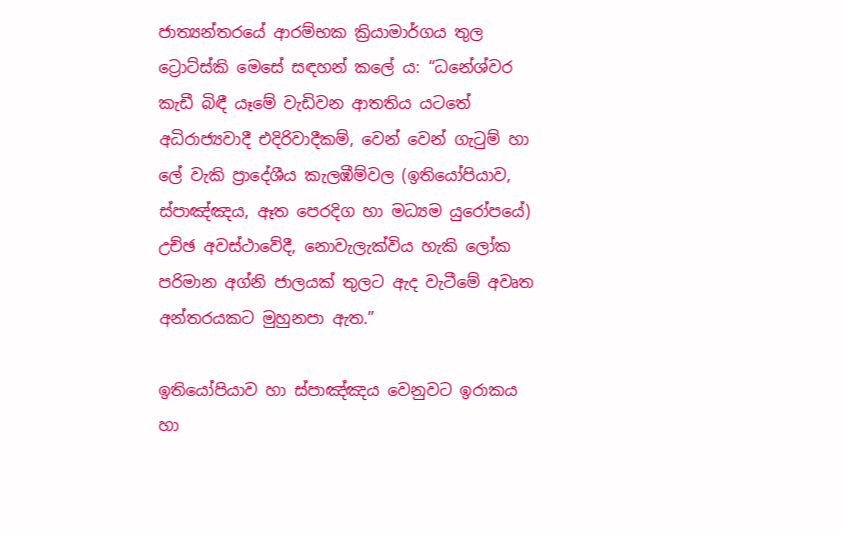ජාත්‍යන්තරයේ ආරම්භක ක්‍රියාමාර්ගය තුල ට්‍රොට්ස්කි මෙසේ සඳහන් ක‍ලේ ය: “ධනේශ්වර කැඩී බිඳී යෑමේ වැඩිවන ආතතිය යටතේ අධිරාජ්‍යවාදී එදිරිවාදීකම්, වෙන් වෙන් ගැටුම් හා ලේ වැකි ප්‍රාදේශීය කැලඹීම්වල (ඉතියෝපියාව, ස්පාඤ්ඤය, ඈත පෙරදිග හා මධ්‍යම යුරෝපයේ) උච්ඡ අවස්ථාවේදී, නොවැලැක්විය හැකි ලෝක පරිමාන අග්නි ජාලයක් තුලට ඇද වැටීමේ අවෘත අන්තරයකට මුහුනපා ඇත.”

ඉතියෝපියාව හා ස්පාඤ්ඤය වෙනුවට ඉරාකය හා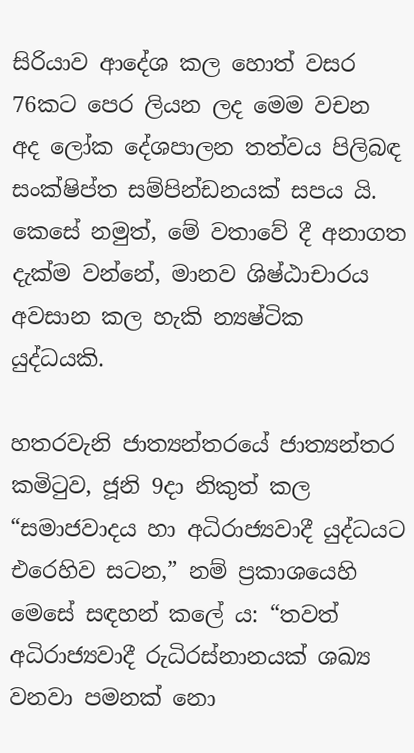සිරියාව ආදේශ කල හොත් වසර 76කට පෙර ලියන ලද මෙම වචන අද ලෝක දේශපාලන තත්වය පිලිබඳ සංක්ෂිප්ත සම්පින්ඩනයක් සපය යි. කෙසේ නමුත්, මේ වතාවේ දී අනාගත දැක්ම වන්නේ, මානව ශිෂ්ඨාචාරය අවසාන කල හැකි න්‍යෂ්ටික යුද්ධයකි.

හතරවැනි ජාත්‍යන්තරයේ ජාත්‍යන්තර කමිටුව, ජූනි 9දා නිකුත් කල “සමාජවාදය හා අධිරාජ්‍යවාදී යුද්ධයට එරෙහිව සටන,” නම් ප්‍රකාශයෙහි මෙසේ සඳහන් කලේ ය: “තවත් අධිරාජ්‍යවාදී රුධිරස්නානයක් ශඛ්‍ය වනවා පමනක් නො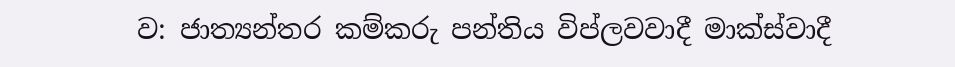ව: ජාත්‍යන්තර කම්කරු පන්තිය විප්ලවවාදී මාක්ස්වාදී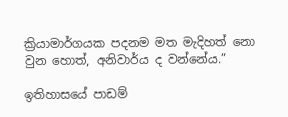ක්‍රියාමාර්ගයක පදනම මත මැදිහත් නො වුන හොත්, අනිවාර්ය ද වන්නේය.”

ඉතිහාසයේ පාඩම්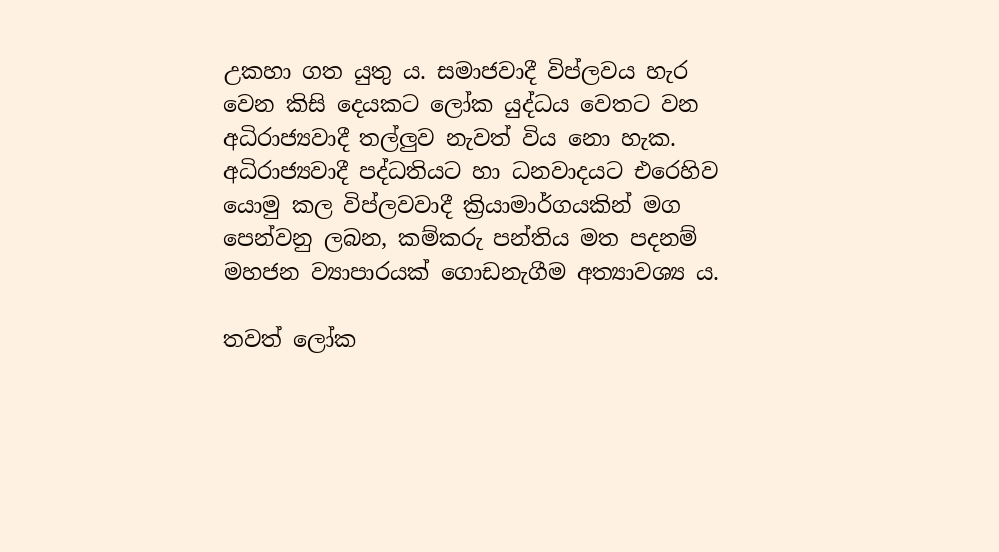උකහා ගත යුතු ය. සමාජවාදී විප්ලවය හැර වෙන කිසි දෙයකට ලෝක යුද්ධය වෙතට වන අධිරාජ්‍යවාදී තල්ලුව නැවත් විය නො හැක. අධිරාජ්‍යවාදී පද්ධතියට හා ධනවාදයට එරෙහිව යොමු කල විප්ලවවාදී ක්‍රියාමාර්ගයකින් මග පෙන්වනු ලබන, කම්කරු පන්තිය මත පදනම් මහජන ව්‍යාපාරයක් ගොඩනැගීම අත්‍යාවශ්‍ය ය.

තවත් ලෝක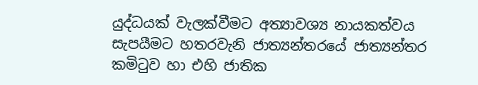යුද්ධයක් වැලක්වීමට අත්‍යාවශ්‍ය නායකත්වය සැපයීමට හතරවැනි ජාත්‍යන්තරයේ ජාත්‍යන්තර කමිටුව හා එහි ජාතික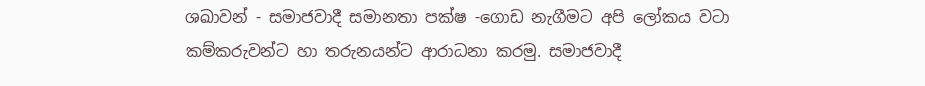ශඛාවන් - සමාජවාදී සමානතා පක්ෂ -ගොඩ නැගීමට අපි ලෝකය වටා කම්කරුවන්ට හා තරුනයන්ට ආරාධනා කරමු. සමාජවාදී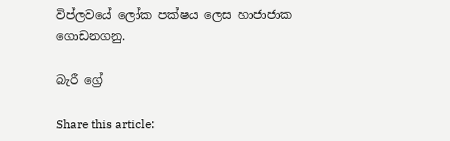විප්ලවයේ ලෝක පක්ෂය ලෙස හාජාජාක ගොඩනගනු.

බැරී ග්‍රේ

Share this article: